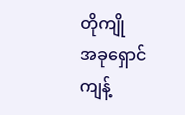တိုကျို
အခုရှောင်ကျန့်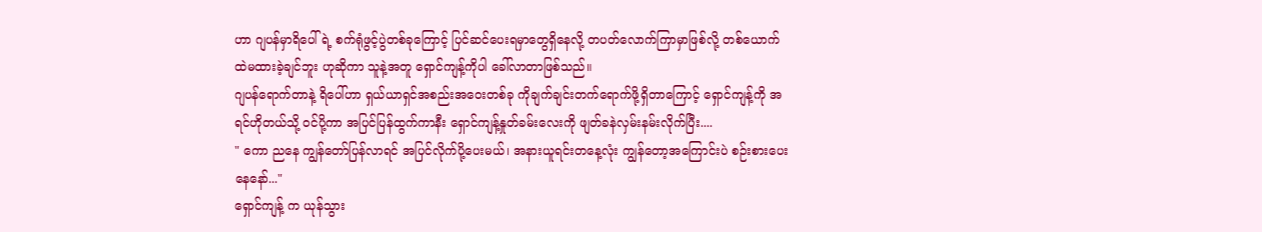ဟာ ဂျပန်မှာရိပေါ်ရဲ့ စက်ရုံဖွင့်ပွဲတစ်ခုကြောင့် ပြင်ဆင်ပေးရမှာတွေရှိနေလို့ တပတ်လောက်ကြာမှာဖြစ်လို့ တစ်ယောက်ထဲမထားခဲ့ချင်ဘူး ဟုဆိုကာ သူနဲ့အတူ ရှောင်ကျန့်ကိုပါ ခေါ်လာတာဖြစ်သည်။
ဂျပန်ရောက်တာနဲ့ ရိပေါ်ဟာ ရှယ်ယာရှင်အစည်းအဝေးတစ်ခု ကိုချက်ချင်းတက်ရောက်ဖို့ရှိတာကြောင့် ရှောင်ကျန့်ကို အရင်ဟိုတယ်သို့ ဝင်ပို့ကာ အပြင်ပြန်ထွက်ကာနီး ရှောင်ကျန့်နှုတ်ခမ်းလေးကို ဖျတ်ခနဲလှမ်းနမ်းလိုက်ပြီး....
" ကော ညနေ ကျွန်တော်ပြန်လာရင် အပြင်လိုက်ပို့ပေးမယ်၊ အနားယူရင်းတနေ့လုံး ကျွန်တော့အကြောင်းပဲ စဉ်းစားပေးနေနော်..."
ရှောင်ကျန့် က ယုန်သွား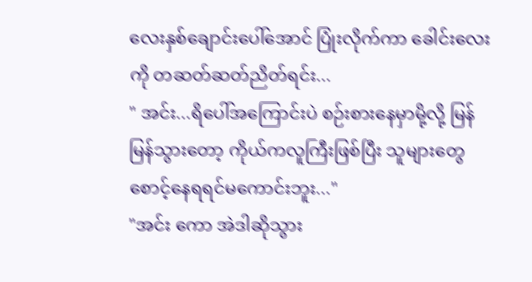လေးနှစ်ချောင်းပေါ်အောင် ပြုံးလိုက်ကာ ခေါင်းလေးကို တဆတ်ဆတ်ညိတ်ရင်း...
" အင်း...ရိပေါ်အကြောင်းပဲ စဉ်းစားနေမှာမို့လို့ မြန်မြန်သွားတော့ ကိုယ်ကလူကြီးဖြစ်ပြီး သူများတွေစောင့်နေရရင်မကောင်းဘူး..."
"အင်း ကော အဲဒါဆိုသွား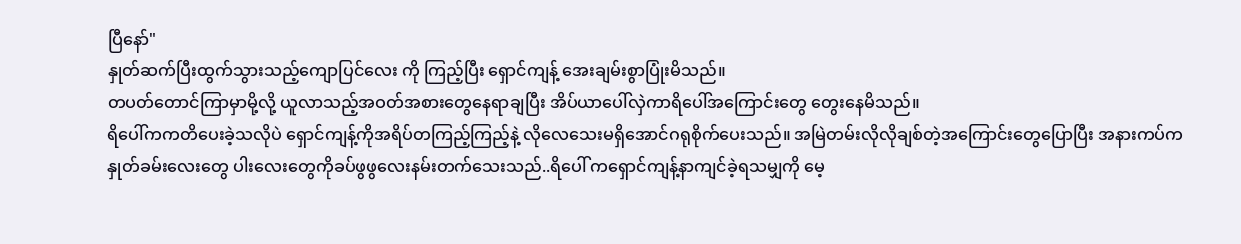ပြီနော်"
နှုတ်ဆက်ပြီးထွက်သွားသည့်ကျောပြင်လေး ကို ကြည့်ပြီး ရှောင်ကျန့် အေးချမ်းစွာပြုံးမိသည်။
တပတ်တောင်ကြာမှာမို့လို့ ယူလာသည့်အဝတ်အစားတွေနေရာချပြီး အိပ်ယာပေါ်လှဲကာရိပေါ်အကြောင်းတွေ တွေးနေမိသည်။
ရိပေါ်ကကတိပေးခဲ့သလိုပဲ ရှောင်ကျန့်ကိုအရိပ်တကြည့်ကြည့်နဲ့ လိုလေသေးမရှိအောင်ဂရုစိုက်ပေးသည်။ အမြဲတမ်းလိုလိုချစ်တဲ့အကြောင်းတွေပြောပြီး အနားကပ်က နှုတ်ခမ်းလေးတွေ ပါးလေးတွေကိုခပ်ဖွဖွလေးနမ်းတက်သေးသည်..ရိပေါ် ကရှောင်ကျန့်နာကျင်ခဲ့ရသမျှကို မေ့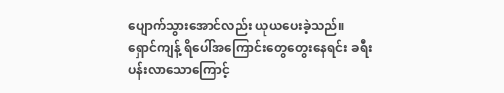ပျောက်သွားအောင်လည်း ယုယပေးခဲ့သည်။
ရှောင်ကျန့် ရိပေါ်အကြောင်းတွေတွေးနေရင်း ခရီးပန်းလာသောကြောင့်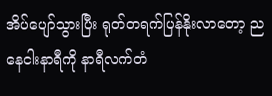အိပ်ပျော်သွားပြီး ရုတ်တရက်ပြန်နိုးလာတော့ ညနေငါးနာရီကို နာရီလက်တံ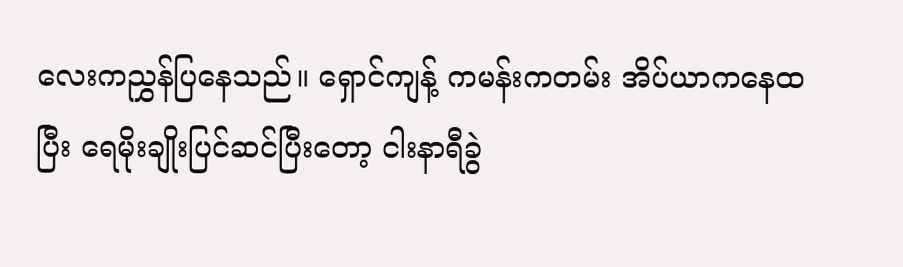လေးကညွှန်ပြနေသည်။ ရှောင်ကျန့် ကမန်းကတမ်း အိပ်ယာကနေထပြီး ရေမိုးချိုးပြင်ဆင်ပြီးတော့ ငါးနာရီခွဲ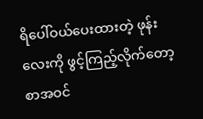ရိပေါ်ဝယ်ပေးထားတဲ့ ဖုန်းလေးကို ဖွင့်ကြည့်လိုက်တော့ စာအဝင်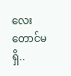လေးတောင်မရှိ..